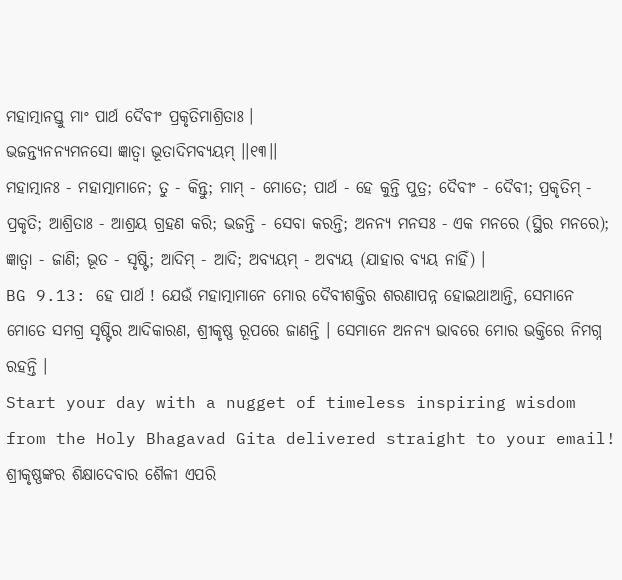ମହାତ୍ମାନସ୍ତୁ ମାଂ ପାର୍ଥ ଦୈବୀଂ ପ୍ରକୃତିମାଶ୍ରିତାଃ ।
ଭଜନ୍ତ୍ୟନନ୍ୟମନସୋ ଜ୍ଞାତ୍ୱା ଭୂତାଦିମବ୍ୟୟମ୍ ।।୧୩।।
ମହାତ୍ମାନଃ - ମହାତ୍ମାମାନେ; ତୁ - କିନ୍ତୁ; ମାମ୍ - ମୋତେ; ପାର୍ଥ - ହେ କୁନ୍ତି ପୁତ୍ର; ଦୈବୀଂ - ଦୈବୀ; ପ୍ରକୃତିମ୍ - ପ୍ରକୃତି; ଆଶ୍ରିତାଃ - ଆଶ୍ରୟ ଗ୍ରହଣ କରି; ଭଜନ୍ତି - ସେବା କରନ୍ତି; ଅନନ୍ୟ ମନସଃ - ଏକ ମନରେ (ସ୍ଥିର ମନରେ); ଜ୍ଞାତ୍ୱା - ଜାଣି; ଭୂତ - ସୃଷ୍ଟି; ଆଦିମ୍ - ଆଦି; ଅବ୍ୟୟମ୍ - ଅବ୍ୟୟ (ଯାହାର ବ୍ୟୟ ନାହିଁ) ।
BG 9.13: ହେ ପାର୍ଥ ! ଯେଉଁ ମହାତ୍ମାମାନେ ମୋର ଦୈବୀଶକ୍ତିର ଶରଣାପନ୍ନ ହୋଇଥାଆନ୍ତି, ସେମାନେ ମୋତେ ସମଗ୍ର ସୃଷ୍ଟିର ଆଦିକାରଣ, ଶ୍ରୀକୃଷ୍ଣ ରୂପରେ ଜାଣନ୍ତି । ସେମାନେ ଅନନ୍ୟ ଭାବରେ ମୋର ଭକ୍ତିରେ ନିମଗ୍ନ ରହନ୍ତି ।
Start your day with a nugget of timeless inspiring wisdom from the Holy Bhagavad Gita delivered straight to your email!
ଶ୍ରୀକୃଷ୍ଣଙ୍କର ଶିକ୍ଷାଦେବାର ଶୈଳୀ ଏପରି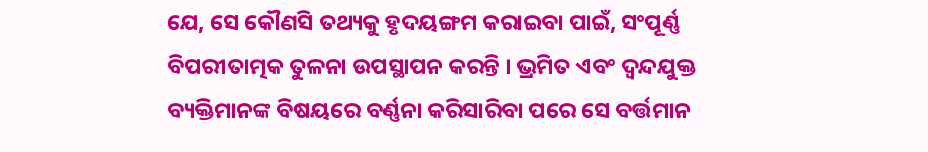ଯେ, ସେ କୌଣସି ତଥ୍ୟକୁ ହୃଦୟଙ୍ଗମ କରାଇବା ପାଇଁ, ସଂପୂର୍ଣ୍ଣ ବିପରୀତାତ୍ମକ ତୁଳନା ଉପସ୍ଥାପନ କରନ୍ତି । ଭ୍ରମିତ ଏବଂ ଦ୍ୱନ୍ଦଯୁକ୍ତ ବ୍ୟକ୍ତିମାନଙ୍କ ବିଷୟରେ ବର୍ଣ୍ଣନା କରିସାରିବା ପରେ ସେ ବର୍ତ୍ତମାନ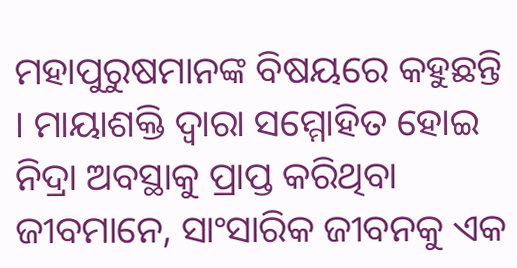ମହାପୁରୁଷମାନଙ୍କ ବିଷୟରେ କହୁଛନ୍ତି । ମାୟାଶକ୍ତି ଦ୍ୱାରା ସମ୍ମୋହିତ ହୋଇ ନିଦ୍ରା ଅବସ୍ଥାକୁ ପ୍ରାପ୍ତ କରିଥିବା ଜୀବମାନେ, ସାଂସାରିକ ଜୀବନକୁ ଏକ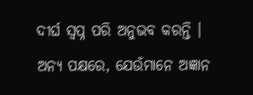ଦୀର୍ଘ ସ୍ୱପ୍ନ ପରି ଅନୁଭବ କରନ୍ତି । ଅନ୍ୟ ପକ୍ଷରେ, ଯେଉଁମାନେ ଅଜ୍ଞାନ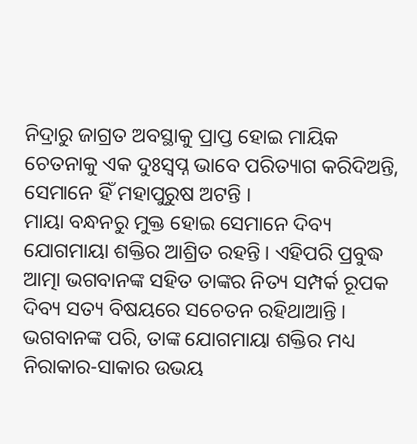ନିଦ୍ରାରୁ ଜାଗ୍ରତ ଅବସ୍ଥାକୁ ପ୍ରାପ୍ତ ହୋଇ ମାୟିକ ଚେତନାକୁ ଏକ ଦୁଃସ୍ୱପ୍ନ ଭାବେ ପରିତ୍ୟାଗ କରିଦିଅନ୍ତି, ସେମାନେ ହିଁ ମହାପୁରୁଷ ଅଟନ୍ତି ।
ମାୟା ବନ୍ଧନରୁ ମୁକ୍ତ ହୋଇ ସେମାନେ ଦିବ୍ୟ ଯୋଗମାୟା ଶକ୍ତିର ଆଶ୍ରିତ ରହନ୍ତି । ଏହିପରି ପ୍ରବୁଦ୍ଧ ଆତ୍ମା ଭଗବାନଙ୍କ ସହିତ ତାଙ୍କର ନିତ୍ୟ ସମ୍ପର୍କ ରୂପକ ଦିବ୍ୟ ସତ୍ୟ ବିଷୟରେ ସଚେତନ ରହିଥାଆନ୍ତି ।
ଭଗବାନଙ୍କ ପରି, ତାଙ୍କ ଯୋଗମାୟା ଶକ୍ତିର ମଧ୍ୟ ନିରାକାର-ସାକାର ଉଭୟ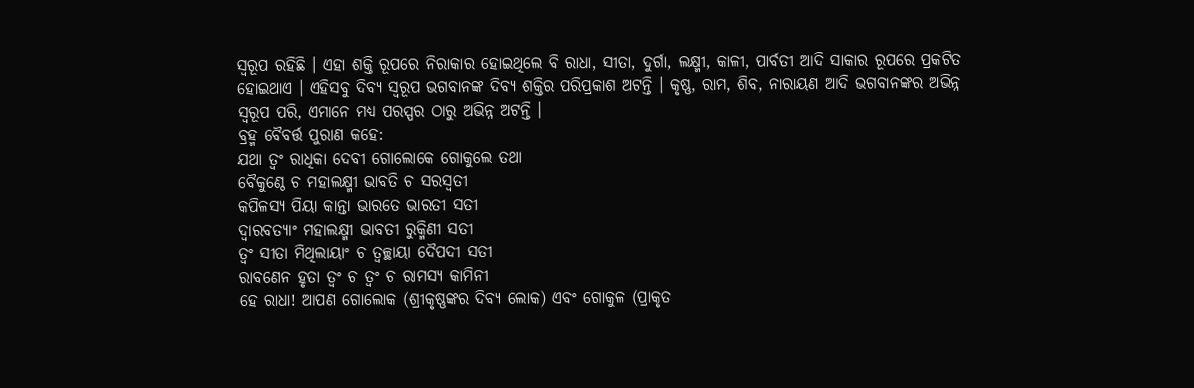ସ୍ୱରୂପ ରହିଛି । ଏହା ଶକ୍ତି ରୂପରେ ନିରାକାର ହୋଇଥିଲେ ବି ରାଧା, ସୀତା, ଦୁର୍ଗା, ଲକ୍ଷ୍ମୀ, କାଳୀ, ପାର୍ବତୀ ଆଦି ସାକାର ରୂପରେ ପ୍ରକଟିତ ହୋଇଥାଏ । ଏହିସବୁ ଦିବ୍ୟ ସ୍ୱରୂପ ଭଗବାନଙ୍କ ଦିବ୍ୟ ଶକ୍ତିର ପରିପ୍ରକାଶ ଅଟନ୍ତି । କୃଷ୍ଣ, ରାମ, ଶିବ, ନାରାୟଣ ଆଦି ଭଗବାନଙ୍କର ଅଭିନ୍ନ ସ୍ୱରୂପ ପରି, ଏମାନେ ମଧ୍ୟ ପରସ୍ପର ଠାରୁ ଅଭିନ୍ନ ଅଟନ୍ତି ।
ବ୍ରହ୍ମ ବୈବର୍ତ୍ତ ପୁରାଣ କହେ:
ଯଥା ତ୍ୱଂ ରାଧିକା ଦେବୀ ଗୋଲୋକେ ଗୋକୁଲେ ତଥା
ବୈକୁଣ୍ଠେ ଚ ମହାଲକ୍ଷ୍ମୀ ଭାବତି ଚ ସରସ୍ୱତୀ
କପିଳସ୍ୟ ପିୟା କାନ୍ତା ଭାରତେ ଭାରତୀ ସତୀ
ଦ୍ୱାରବତ୍ୟାଂ ମହାଲକ୍ଷ୍ମୀ ଭାବତୀ ରୁକ୍ମିଣୀ ସତୀ
ତ୍ୱଂ ସୀତା ମିଥିଲାୟାଂ ଚ ତ୍ୱଚ୍ଛାୟା ଦୈପଦୀ ସତୀ
ରାବଣେନ ହୃତା ତ୍ୱଂ ଚ ତ୍ୱଂ ଚ ରାମସ୍ୟ କାମିନୀ
ହେ ରାଧା! ଆପଣ ଗୋଲୋକ (ଶ୍ରୀକୃଷ୍ଣଙ୍କର ଦିବ୍ୟ ଲୋକ) ଏବଂ ଗୋକୁଳ (ପ୍ରାକୃତ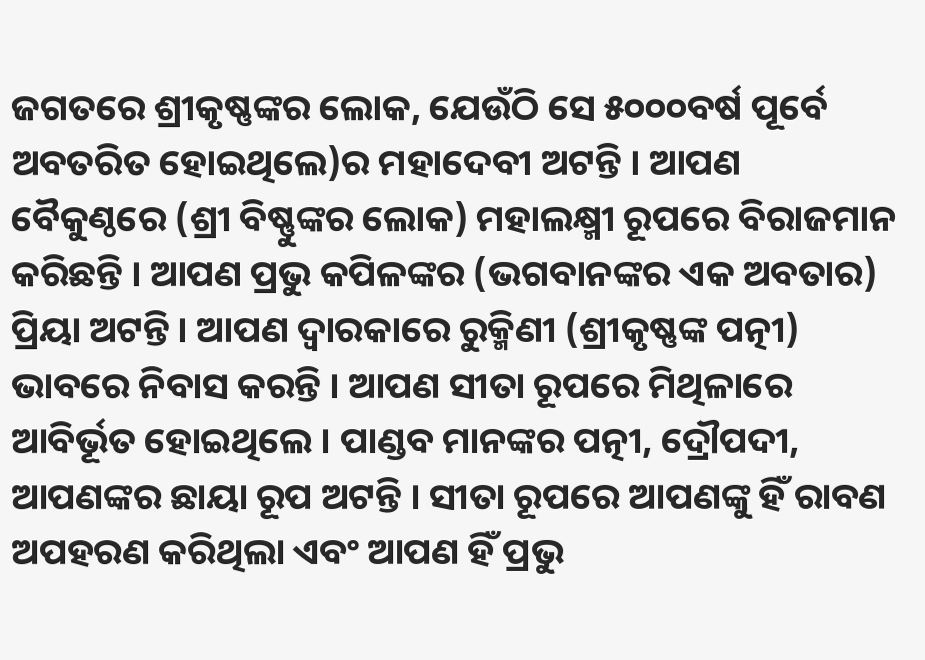ଜଗତରେ ଶ୍ରୀକୃଷ୍ଣଙ୍କର ଲୋକ, ଯେଉଁଠି ସେ ୫୦୦୦ବର୍ଷ ପୂର୍ବେ ଅବତରିତ ହୋଇଥିଲେ)ର ମହାଦେବୀ ଅଟନ୍ତି । ଆପଣ ବୈକୁଣ୍ଠରେ (ଶ୍ରୀ ବିଷ୍ଣୁଙ୍କର ଲୋକ) ମହାଲକ୍ଷ୍ମୀ ରୂପରେ ବିରାଜମାନ କରିଛନ୍ତି । ଆପଣ ପ୍ରଭୁ କପିଳଙ୍କର (ଭଗବାନଙ୍କର ଏକ ଅବତାର) ପ୍ରିୟା ଅଟନ୍ତି । ଆପଣ ଦ୍ୱାରକାରେ ରୁକ୍ମିଣୀ (ଶ୍ରୀକୃଷ୍ଣଙ୍କ ପତ୍ନୀ) ଭାବରେ ନିବାସ କରନ୍ତି । ଆପଣ ସୀତା ରୂପରେ ମିଥିଳାରେ ଆବିର୍ଭୂତ ହୋଇଥିଲେ । ପାଣ୍ଡବ ମାନଙ୍କର ପତ୍ନୀ, ଦ୍ରୌପଦୀ, ଆପଣଙ୍କର ଛାୟା ରୂପ ଅଟନ୍ତି । ସୀତା ରୂପରେ ଆପଣଙ୍କୁ ହିଁ ରାବଣ ଅପହରଣ କରିଥିଲା ଏବଂ ଆପଣ ହିଁ ପ୍ରଭୁ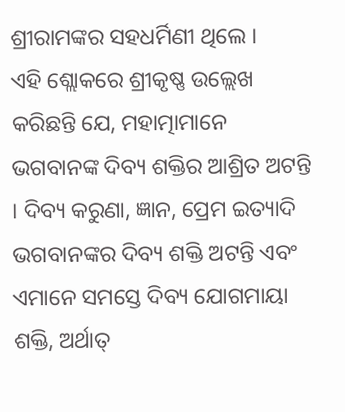ଶ୍ରୀରାମଙ୍କର ସହଧର୍ମିଣୀ ଥିଲେ ।
ଏହି ଶ୍ଲୋକରେ ଶ୍ରୀକୃଷ୍ଣ ଉଲ୍ଲେଖ କରିଛନ୍ତି ଯେ, ମହାତ୍ମାମାନେ ଭଗବାନଙ୍କ ଦିବ୍ୟ ଶକ୍ତିର ଆଶ୍ରିତ ଅଟନ୍ତି । ଦିବ୍ୟ କରୁଣା, ଜ୍ଞାନ, ପ୍ରେମ ଇତ୍ୟାଦି ଭଗବାନଙ୍କର ଦିବ୍ୟ ଶକ୍ତି ଅଟନ୍ତି ଏବଂ ଏମାନେ ସମସ୍ତେ ଦିବ୍ୟ ଯୋଗମାୟା ଶକ୍ତି, ଅର୍ଥାତ୍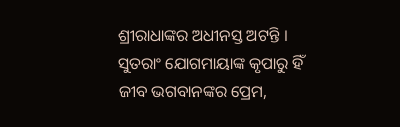ଶ୍ରୀରାଧାଙ୍କର ଅଧୀନସ୍ତ ଅଟନ୍ତି । ସୁତରାଂ ଯୋଗମାୟାଙ୍କ କୃପାରୁ ହିଁ ଜୀବ ଭଗବାନଙ୍କର ପ୍ରେମ,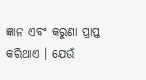ଜ୍ଞାନ ଏବଂ କରୁଣା ପ୍ରାପ୍ତ କରିଥାଏ । ଯେଉଁ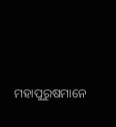ମହାପୁରୁଷମାନେ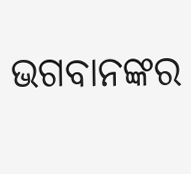ଭଗବାନଙ୍କର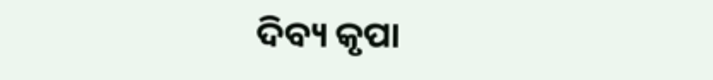ଦିବ୍ୟ କୃପା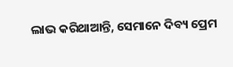ଲାଭ କରିଥାଆନ୍ତି, ସେମାନେ ଦିବ୍ୟ ପ୍ରେମ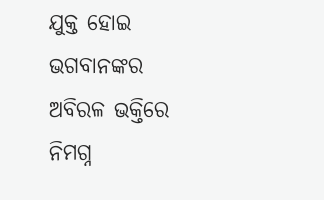ଯୁକ୍ତ ହୋଇ ଭଗବାନଙ୍କର ଅବିରଳ ଭକ୍ତିରେ ନିମଗ୍ନ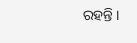ରହନ୍ତି ।